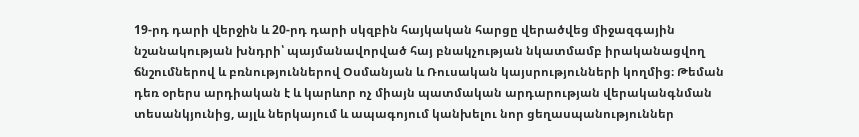19-րդ դարի վերջին և 20-րդ դարի սկզբին հայկական հարցը վերածվեց միջազգային նշանակության խնդրի՝ պայմանավորված հայ բնակչության նկատմամբ իրականացվող ճնշումներով և բռնություններով Օսմանյան և Ռուսական կայսրությունների կողմից։ Թեման դեռ օրերս արդիական է և կարևոր ոչ միայն պատմական արդարության վերականգնման տեսանկյունից, այլև ներկայում և ապագոյում կանխելու նոր ցեղասպանություններ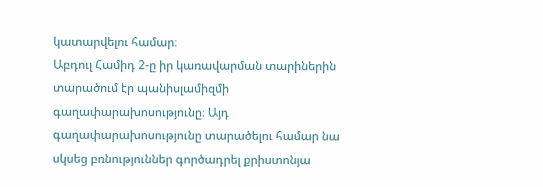կատարվելու համար։
Աբդուլ Համիդ 2-ը իր կառավարման տարիներին տարածում էր պանիսլամիզմի գաղափարախոսությունը։ Այդ գաղափարախոսությունը տարածելու համար նա սկսեց բռնություններ գործադրել քրիստոնյա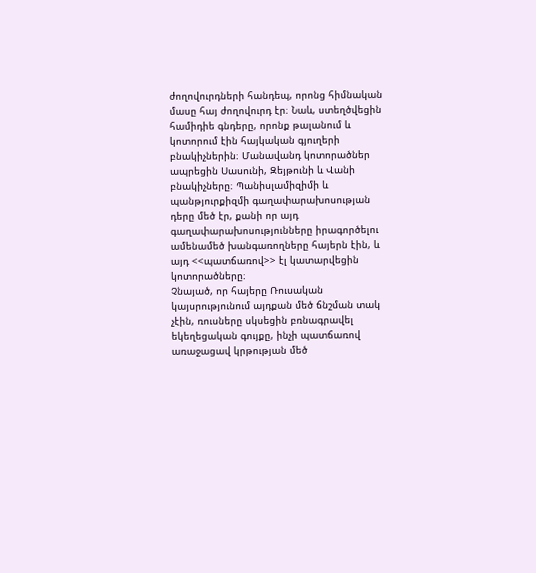ժողովուրդների հանդեպ, որոնց հիմնական մասը հայ ժողովուրդ էր։ Նաև, ստեղծվեցին համիդիե գնդերը, որոնք թալանում և կոտորում էին հայկական գյուղերի բնակիչներին։ Մանավանդ կոտորածներ ապրեցին Սասունի, Զեյթունի և Վանի բնակիչները։ Պանիսլամիզիմի և պանթյուրքիզմի գաղափարախոսության դերը մեծ էր, քանի որ այդ գաղափարախոսությունները իրագործելու ամենամեծ խանգառողները հայերն էին, և այդ <<պատճառով>> էլ կատարվեցին կոտորածները։
Չնայած, որ հայերը Ռուսական կայսրությունում այդքան մեծ ճնշման տակ չէին, ռուսները սկսեցին բռնագրավել եկեղեցական գույքը, ինչի պատճառով առաջացավ կրթության մեծ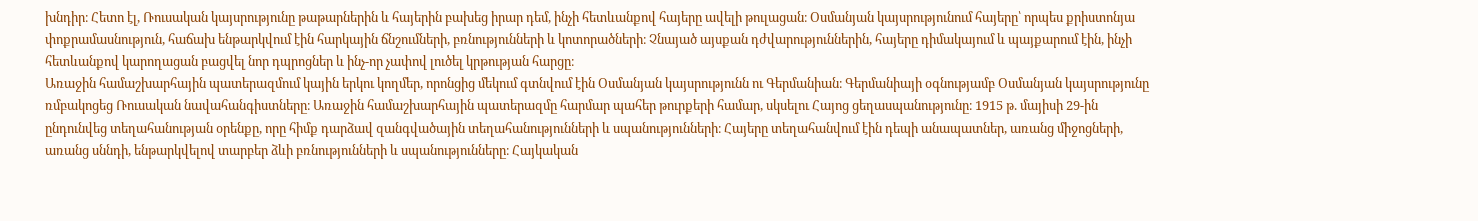խնդիր։ Հետո էլ, Ռուսական կայսրությունը թաթարներին և հայերին բախեց իրար դեմ, ինչի հետևանքով հայերը ավելի թուլացան։ Օսմանյան կայսրությունում հայերը՝ որպես քրիստոնյա փոքրամասնություն, հաճախ ենթարկվում էին հարկային ճնշումների, բռնությունների և կոտորածների։ Չնայած այսքան դժվարություններին, հայերը դիմակայում և պայքարում էին, ինչի հետևանքով կարողացան բացվել նոր դպրոցներ և ինչ-որ չափով լուծել կրթության հարցը։
Առաջին համաշխարհային պատերազմում կային երկու կողմեր, որոնցից մեկում գտնվում էին Օսմանյան կայսրությունն ու Գերմանիան։ Գերմանիայի օգնությամբ Օսմանյան կայսրությունը ռմբակոցեց Ռուսական նավահանգիստները։ Առաջին համաշխարհային պատերազմը հարմար պահեր թուրքերի համար, սկսելու Հայոց ցեղասպանությունը։ 1915 թ. մայիսի 29-ին ընդունվեց տեղահանության օրենքը, որը հիմք դարձավ զանգվածային տեղահանությունների և սպանությունների։ Հայերը տեղահանվում էին դեպի անապատներ, առանց միջոցների, առանց սննդի, ենթարկվելով տարբեր ձևի բռնությունների և սպանությունները։ Հայկական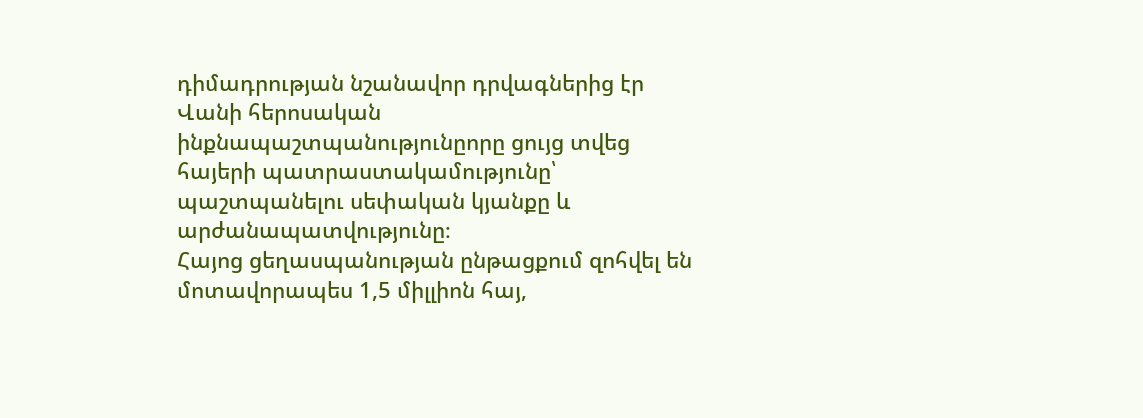դիմադրության նշանավոր դրվագներից էր Վանի հերոսական ինքնապաշտպանությունըորը ցույց տվեց հայերի պատրաստակամությունը՝ պաշտպանելու սեփական կյանքը և արժանապատվությունը։
Հայոց ցեղասպանության ընթացքում զոհվել են մոտավորապես 1,5 միլլիոն հայ,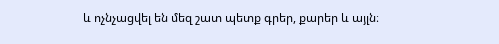և ոչնչացվել են մեզ շատ պետք գրեր, քարեր և այլն։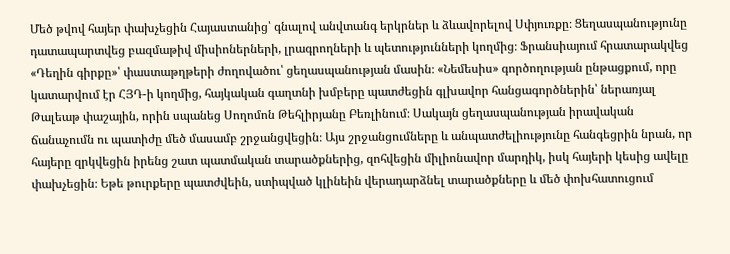Մեծ թվով հայեր փախչեցին Հայաստանից՝ գնալով անվտանգ երկրներ և ձևավորելով Սփյուռքը։ Ցեղասպանությունը դատապարտվեց բազմաթիվ միսիոներների, լրագրողների և պետությունների կողմից։ Ֆրանսիայում հրատարակվեց «Դեղին գիրքը»՝ փաստաթղթերի ժողովածու՝ ցեղասպանության մասին։ «Նեմեսիս» գործողության ընթացքում, որը կատարվում էր ՀՅԴ-ի կողմից, հայկական գաղտնի խմբերը պատժեցին գլխավոր հանցագործներին՝ ներառյալ Թալեաթ փաշային, որին սպանեց Սողոմոն Թեհլիրյանը Բեռլինում։ Սակայն ցեղասպանության իրավական ճանաչումն ու պատիժը մեծ մասամբ շրջանցվեցին։ Այս շրջանցումները և անպատժելիությունը հանգեցրին նրան, որ հայերը զրկվեցին իրենց շատ պատմական տարածքներից, զոհվեցին միլիոնավոր մարդիկ, իսկ հայերի կեսից ավելը փախչեցին։ Եթե թուրքերը պատժվեին, ստիպված կլինեին վերադարձնել տարածքները և մեծ փոխհատուցում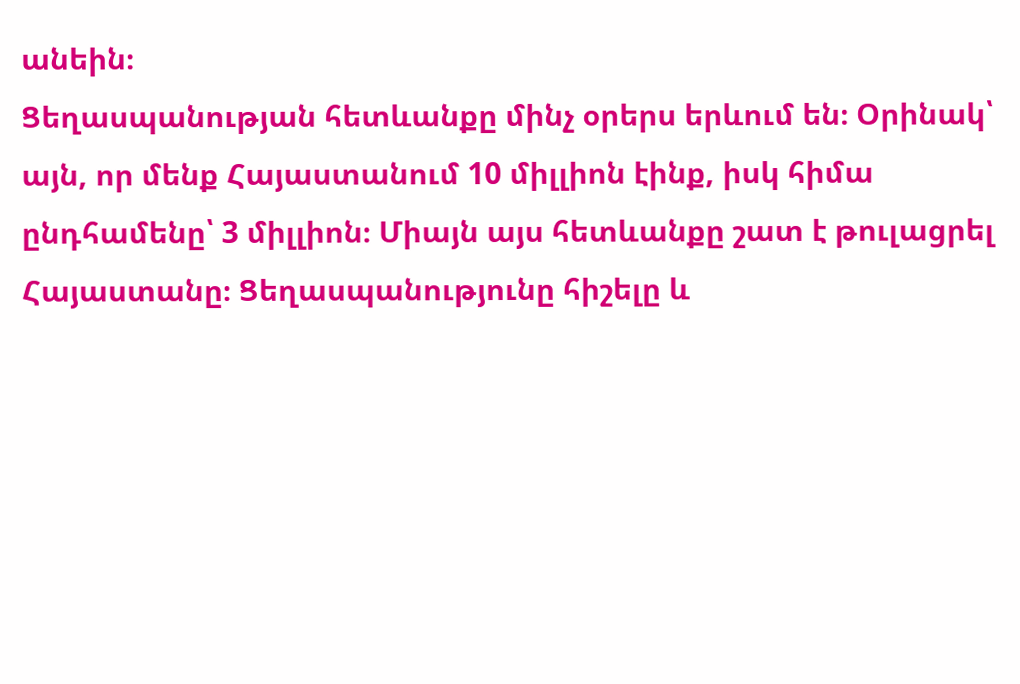անեին։
Ցեղասպանության հետևանքը մինչ օրերս երևում են։ Օրինակ՝ այն, որ մենք Հայաստանում 10 միլլիոն էինք, իսկ հիմա ընդհամենը՝ 3 միլլիոն։ Միայն այս հետևանքը շատ է թուլացրել Հայաստանը։ Ցեղասպանությունը հիշելը և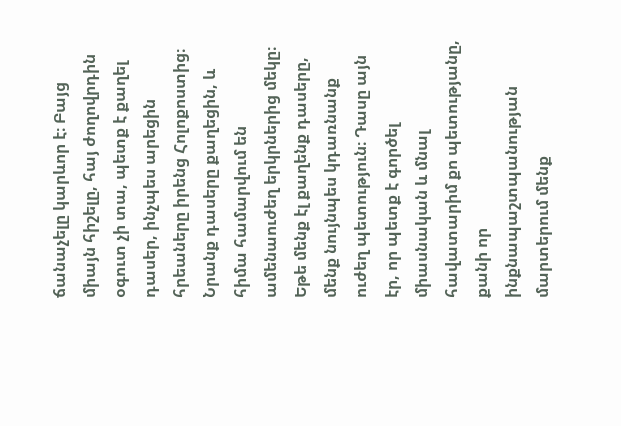ճանաչելը կարևոր է։ Բայց միայն հիշելը, հայ ժողովրդին օգուտ չի տա, պետք է քաղել դասեր, ինչպես արեցին հրեաները իրենց Հոլոքոստից։ Նրանք դասերը քաղեցին, և հիմա համարվում են ամենաուժեղ երկրներից մեկը։ Եթե մենք էլ քաղենք դասերը, մենք նույնպես կդառնանք ուժեղ պետություն։ Դասը այն էր, որ պետք է գործել միասնական և մնալ հավատարիմ քո պետությանը, քանի որ ինքնապաշտպանության մարտերում մենք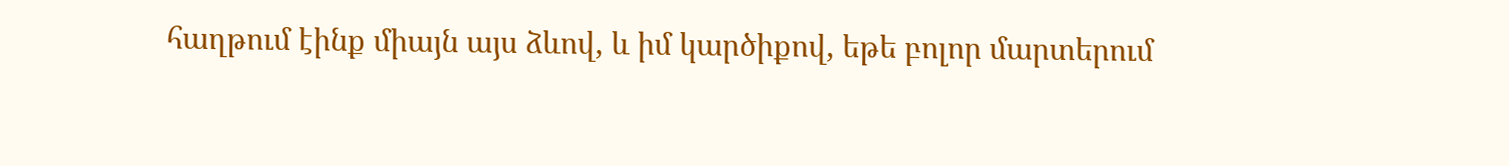հաղթում էինք միայն այս ձևով, և իմ կարծիքով, եթե բոլոր մարտերում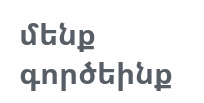մենք գործեինք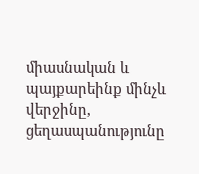միասնական և պայքարեինք մինչև վերջինը, ցեղասպանությունը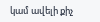կամ ավելի քիչ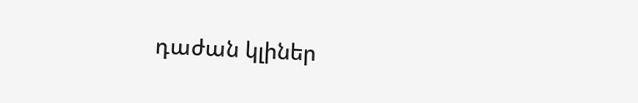դաժան կլիներ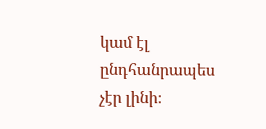կամ էլ ընդհանրապես չէր լինի։